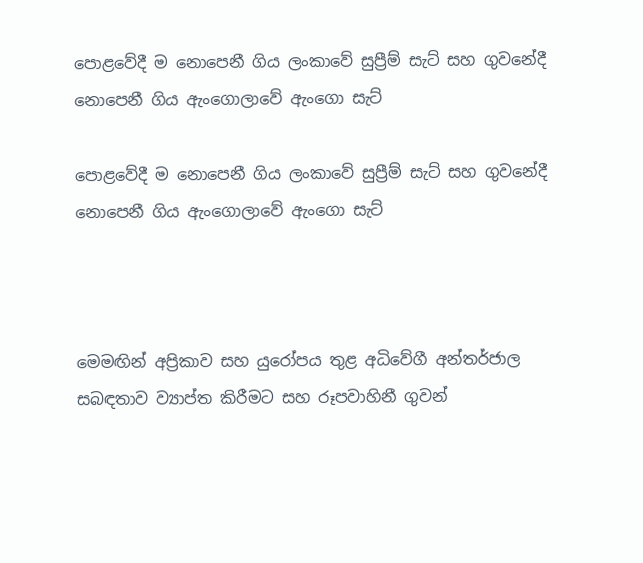පොළවේදී ම නොපෙනී ගිය ලංකාවේ සුප්‍රීම් සැට් සහ ගුවනේදී නොපෙනී ගිය ඇංගොලාවේ ඇංගො සැට්

පොළවේදී ම නොපෙනී ගිය ලංකාවේ සුප්‍රීම් සැට් සහ ගුවනේදී නොපෙනී ගිය ඇංගොලාවේ ඇංගො සැට්



මෙමඟින් අප්‍රිකාව සහ යුරෝපය තුළ අධිවේගී අන්තර්ජාල සබඳතාව ව්‍යාප්ත කිරීමට සහ රූපවාහිනී ගුවන්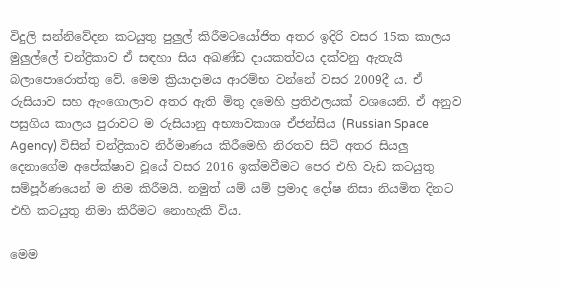විදුලි සන්නිවේදන කටයුතු පුලුල් කිරීමටයෝජිත අතර ඉදිරි වසර 15ක කාලය මුලුල්ලේ චන්ද්‍රිකාව ඒ සඳහා සිය අඛණ්ඩ දායකත්වය දක්වනු ඇතැයි බලාපොරොත්තු වේ. මෙම ක්‍රියාදාමය ආරම්භ වන්නේ වසර 2009දී ය. ඒ රුසියාව සහ ඇංගොලාව අතර ඇති මිතු දමෙහි ප්‍ර‍තිඵලයක් වශයෙනි. ඒ අනුව පසුගිය කාලය පුරාවට ම රුසියානු අභ්‍යාවකාශ ඒජන්සිය (Russian Space Agency) විසින් චන්ද්‍රිකාව නිර්මාණය කිරීමෙහි නිරතව සිටි අතර සියලු දෙනාගේම අපේක්ෂාව වූයේ වසර 2016 ඉක්මවීමට පෙර එහි වැඩ කටයුතු සම්පූර්ණයෙන් ම නිම කිරීමයි. නමුත් යම් යම් ප්‍ර‍මාද දෝෂ නිසා නියමිත දිනට එහි කටයුතු නිමා කිරීමට නොහැකි විය.

මෙම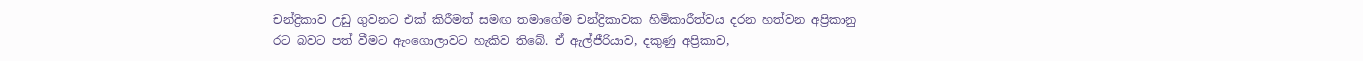චන්ද්‍රිකාව උඩු ගුවනට එක් කිරීමත් සමඟ තමාගේම චන්ද්‍රිකාවක හිමිකාරීත්වය දරන හත්වන අප්‍රිකානු රට බවට පත් වීමට ඇංගොලාවට හැකිව තිබේ. ඒ ඇල්ජීරියාව, දකුණු අප්‍රිකාව,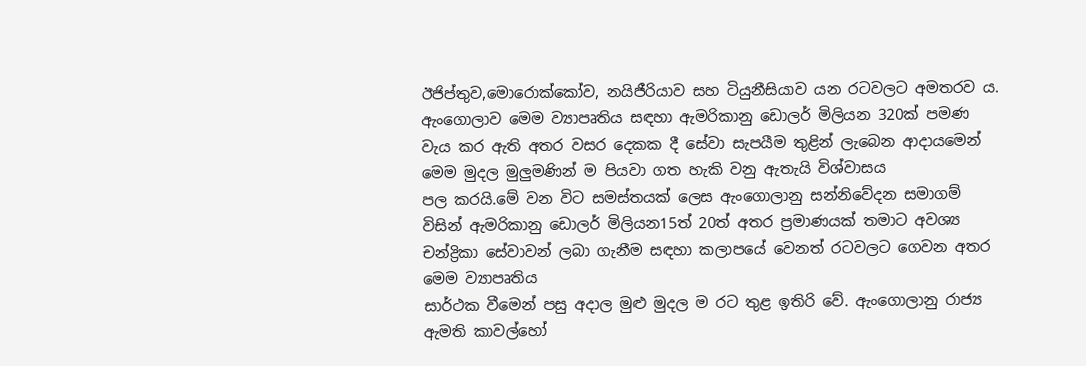ඊජිප්තුව,මොරොක්කෝව, නයිජීරියාව සහ ටියුනීසියාව යන රටවලට අමතරව ය. ඇංගොලාව මෙම ව්‍යාපෘතිය සඳහා ඇමරිකානු ඩොලර් මිලියන 320ක් පමණ වැය කර ඇති අතර වසර දෙකක දී සේවා සැපයීම තුළින් ලැබෙන ආදායමෙන් මෙම මුදල මුලුමණින් ම පියවා ගත හැකි වනු ඇතැයි විශ්වාසය
පල කරයි.මේ වන විට සමස්තයක් ලෙස ඇංගොලානු සන්නිවේදන සමාගම් විසින් ඇමරිකානු ඩොලර් මිලියන15ත් 20ත් අතර ප්‍ර‍මාණයක් තමාට අවශ්‍ය චන්ද්‍රිකා සේවාවන් ලබා ගැනීම සඳහා කලාපයේ වෙනත් රටවලට ගෙවන අතර මෙම ව්‍යාපෘතිය
සාර්ථක වීමෙන් පසු අදාල මුළු මුදල ම රට තුළ ඉතිරි වේ. ඇංගොලානු රාජ්‍ය ඇමති කාවල්හෝ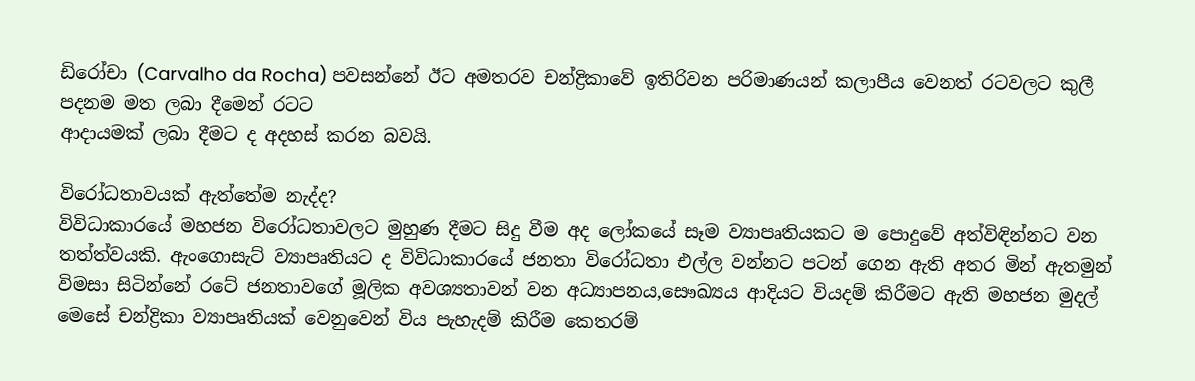ඩිරෝචා (Carvalho da Rocha) පවසන්නේ ඊට අමතරව චන්ද්‍රිකාවේ ඉතිරිවන පරිමාණයන් කලාපීය වෙනත් රටවලට කුලී පදනම මත ලබා දීමෙන් රටට
ආදායමක් ලබා දීමට ද අදහස් කරන බවයි.

විරෝධතාවයක් ඇත්තේම නැද්ද?
විවිධාකාරයේ මහජන විරෝධතාවලට මුහුණ දීමට සිදු වීම අද ලෝකයේ සෑම ව්‍යාපෘතියකට ම පොදුවේ අත්විඳින්නට වන තත්ත්වයකි. ඇංගොසැට් ව්‍යාපෘතියට ද විවිධාකාරයේ ජනතා විරෝධතා එල්ල වන්නට පටන් ගෙන ඇති අතර මින් ඇතමුන් විමසා සිටින්නේ රටේ ජනතාවගේ මූලික අවශ්‍යතාවන් වන අධ්‍යාපනය,සෞඛ්‍යය ආදියට වියදම් කිරීමට ඇති මහජන මුදල් මෙසේ චන්ද්‍රිකා ව්‍යාපෘතියක් වෙනුවෙන් විය පැහැදම් කිරීම කෙතරම්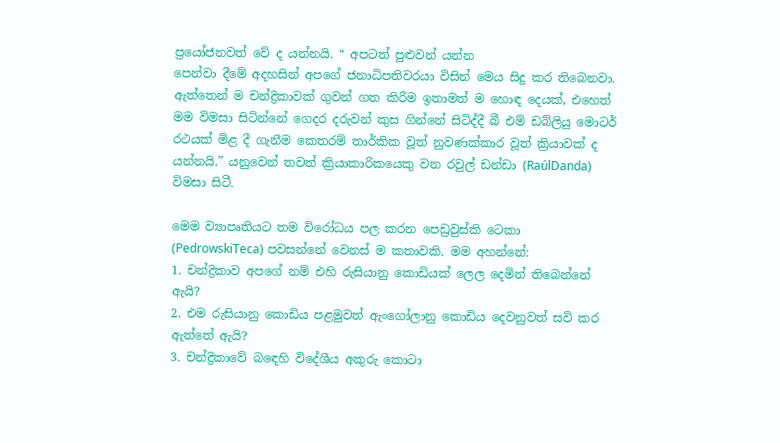ප්‍රයෝ‍ජනවත් වේ ද යන්නයි. “ අපටත් පුළුවන් යන්න
පෙන්වා දීමේ අදහසින් අපගේ ජනාධිපතිවරයා විසින් මෙය සිදු කර තිබෙනවා. ඇත්තෙන් ම චන්ද්‍රිකාවක් ගුවන් ගත කිරීම ඉතාමත් ම හොඳ දෙයක්, එහෙත් මම විමසා සිටින්නේ ගෙදර දරුවන් කුස ගින්නේ සිටිද්දී බී එම් ඩබ්ලියු මොටර්
රථයක් මිළ දී ගැනීම කෙතරම් තාර්කික වූත් නුවණක්කාර වූත් ක්‍රියාවක් ද යන්නයි.” යනුවෙන් තවත් ක්‍රියාකාරිකයෙකු වන රවුල් ඩන්ඩා (RaúlDanda) විමසා සිටී.

මෙම ව්‍යාපෘතියට තම විරෝධය පල කරන පෙඩ්‍ර‍වුස්කි ටෙකා
(PedrowskiTeca) පවසන්නේ වෙනස් ම කතාවකි. මම අහන්නේ:
1. චන්ද්‍රිකාව අපගේ නම් එහි රුසියානු කොඩියක් ලෙල දෙමින් තිබෙන්නේ ඇයි?
2. එම රුසියානු කොඩිය පළමුවත් ඇංගෝලානු කොඩිය දෙවනුවත් සවි කර ඇත්තේ ඇයි?
3. චන්ද්‍රිකාවේ බඳෙහි විදේශීය අකුරු කොටා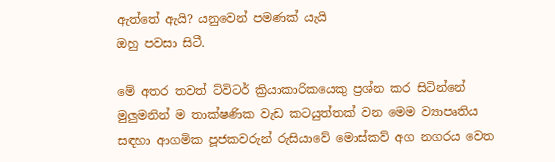ඇත්තේ ඇයි? යනුවෙන් පමණක් යැයි
ඔහු පවසා සිටී.

මේ අතර තවත් ට්විටර් ක්‍රියාකාරිකයෙකු ප්‍ර‍ශ්න කර සිටින්නේ මුලුමනින් ම තාක්ෂණික වැඩ කටයුත්තක් වන මෙම ව්‍යාපෘතිය සඳහා ආගමික පූජකවරුන් රුසියාවේ මොස්කව් අග නගරය වෙත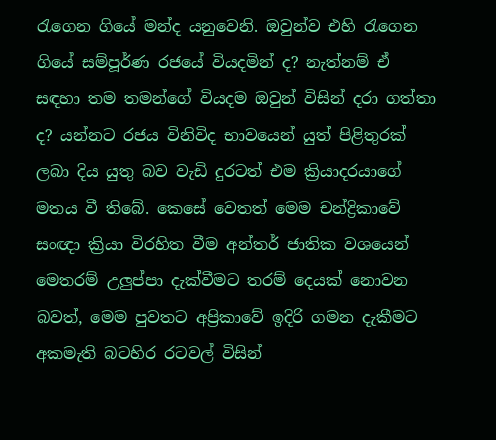රැගෙන ගියේ මන්ද යනුවෙනි. ඔවුන්ව එහි රැගෙන ගියේ සම්පූර්ණ රජයේ වියදමින් ද? නැත්නම් ඒ සඳහා තම තමන්ගේ වියදම ඔවුන් විසින් දරා ගත්තා ද? යන්නට රජය විනිවිද භාවයෙන් යුත් පිළිතුරක් ලබා දිය යුතු බව වැඩි දුරටත් එම ක්‍රියාදරයාගේ මතය වී තිබේ. කෙසේ වෙතත් මෙම චන්ද්‍රිකාවේ සංඥා ක්‍රියා විරහිත වීම අන්තර් ජාතික වශයෙන් මෙතරම් උලුප්පා දැක්වීමට තරම් දෙයක් නොවන බවත්, මෙම පුවතට අප්‍රිකාවේ ඉදිරි ගමන දැකීමට අකමැති බටහිර රටවල් විසින්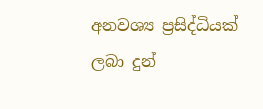අනවශ්‍ය ප්‍ර‍සිද්ධියක් ලබා දුන්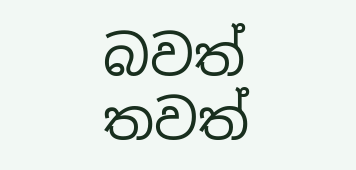බවත් තවත්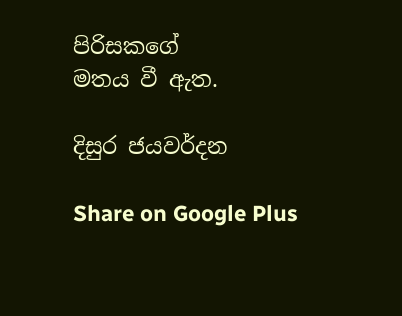පිරිසකගේ
මතය වී ඇත.

දිසුර ජයවර්දන

Share on Google Plus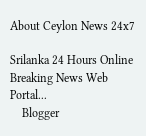About Ceylon News 24x7

Srilanka 24 Hours Online Breaking News Web Portal...
    Blogger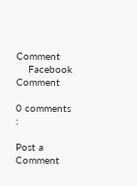Comment
    Facebook Comment

0 comments :

Post a Comment